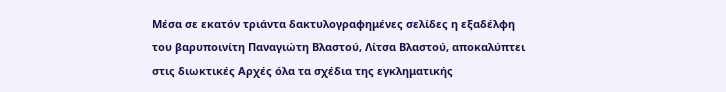Μέσα σε εκατόν τριάντα δακτυλογραφημένες σελίδες η εξαδέλφη του βαρυποινίτη Παναγιώτη Βλαστού, Λίτσα Βλαστού, αποκαλύπτει στις διωκτικές Αρχές όλα τα σχέδια της εγκληματικής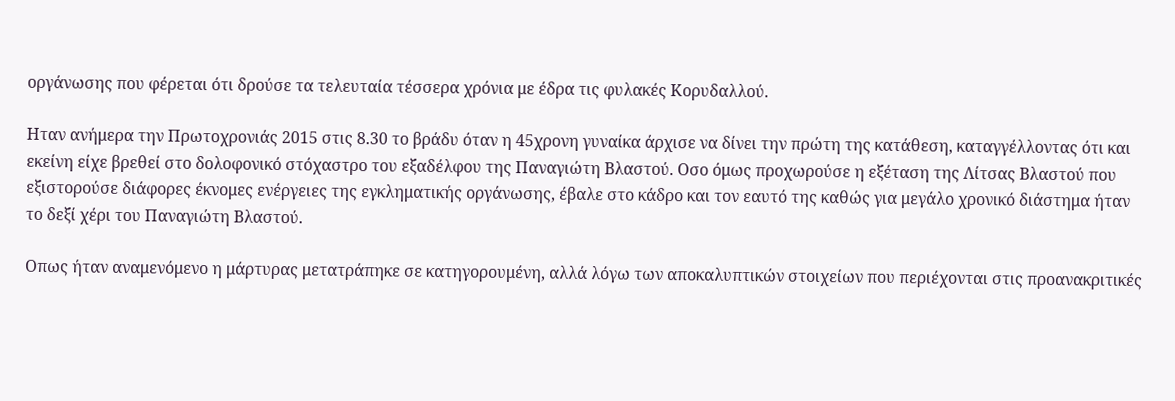οργάνωσης που φέρεται ότι δρούσε τα τελευταία τέσσερα χρόνια με έδρα τις φυλακές Κορυδαλλού.

Ηταν ανήμερα την Πρωτοχρονιάς 2015 στις 8.30 το βράδυ όταν η 45χρονη γυναίκα άρχισε να δίνει την πρώτη της κατάθεση, καταγγέλλοντας ότι και εκείνη είχε βρεθεί στο δολοφονικό στόχαστρο του εξαδέλφου της Παναγιώτη Βλαστού. Οσο όμως προχωρούσε η εξέταση της Λίτσας Βλαστού που εξιστορούσε διάφορες έκνομες ενέργειες της εγκληματικής οργάνωσης, έβαλε στο κάδρο και τον εαυτό της καθώς για μεγάλο χρονικό διάστημα ήταν το δεξί χέρι του Παναγιώτη Βλαστού.

Οπως ήταν αναμενόμενο η μάρτυρας μετατράπηκε σε κατηγορουμένη, αλλά λόγω των αποκαλυπτικών στοιχείων που περιέχονται στις προανακριτικές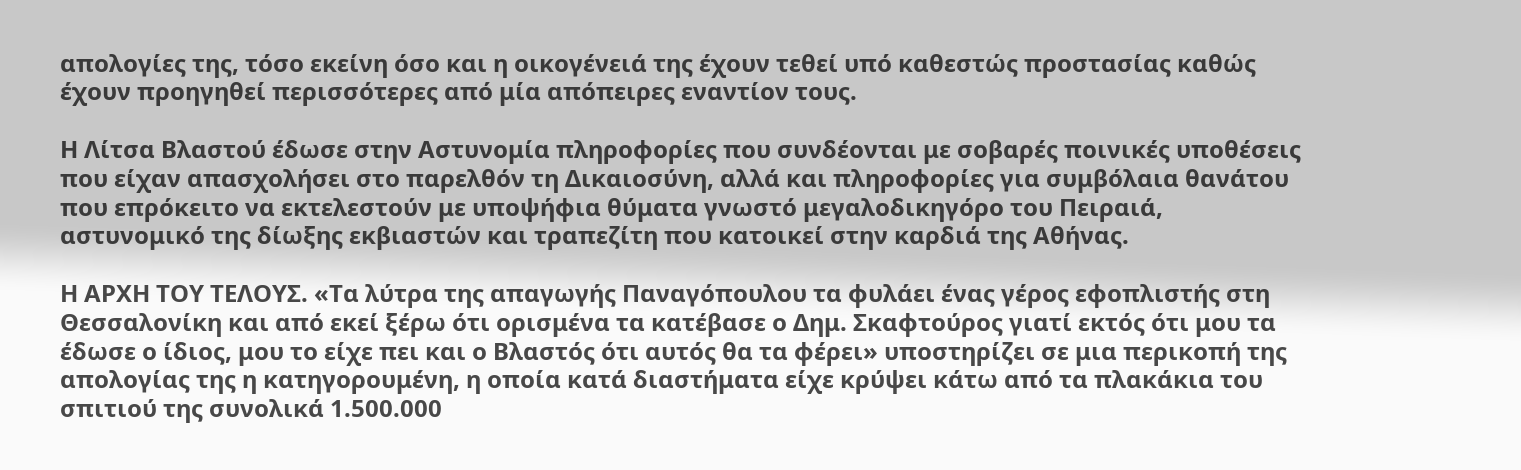απολογίες της, τόσο εκείνη όσο και η οικογένειά της έχουν τεθεί υπό καθεστώς προστασίας καθώς έχουν προηγηθεί περισσότερες από μία απόπειρες εναντίον τους.

Η Λίτσα Βλαστού έδωσε στην Αστυνομία πληροφορίες που συνδέονται με σοβαρές ποινικές υποθέσεις που είχαν απασχολήσει στο παρελθόν τη Δικαιοσύνη, αλλά και πληροφορίες για συμβόλαια θανάτου που επρόκειτο να εκτελεστούν με υποψήφια θύματα γνωστό μεγαλοδικηγόρο του Πειραιά, αστυνομικό της δίωξης εκβιαστών και τραπεζίτη που κατοικεί στην καρδιά της Αθήνας.

Η ΑΡΧΗ ΤΟΥ ΤΕΛΟΥΣ. «Τα λύτρα της απαγωγής Παναγόπουλου τα φυλάει ένας γέρος εφοπλιστής στη Θεσσαλονίκη και από εκεί ξέρω ότι ορισμένα τα κατέβασε ο Δημ. Σκαφτούρος γιατί εκτός ότι μου τα έδωσε ο ίδιος, μου το είχε πει και ο Βλαστός ότι αυτός θα τα φέρει» υποστηρίζει σε μια περικοπή της απολογίας της η κατηγορουμένη, η οποία κατά διαστήματα είχε κρύψει κάτω από τα πλακάκια του σπιτιού της συνολικά 1.500.000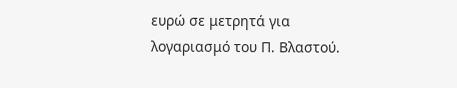ευρώ σε μετρητά για λογαριασμό του Π. Βλαστού.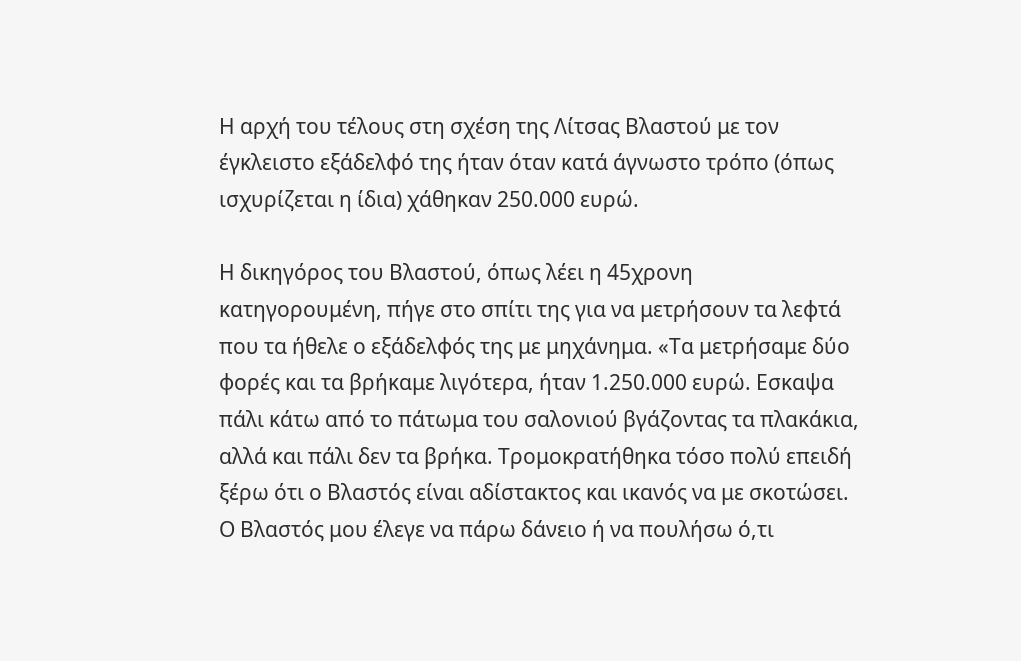Η αρχή του τέλους στη σχέση της Λίτσας Βλαστού με τον έγκλειστο εξάδελφό της ήταν όταν κατά άγνωστο τρόπο (όπως ισχυρίζεται η ίδια) χάθηκαν 250.000 ευρώ.

Η δικηγόρος του Βλαστού, όπως λέει η 45χρονη κατηγορουμένη, πήγε στο σπίτι της για να μετρήσουν τα λεφτά που τα ήθελε ο εξάδελφός της με μηχάνημα. «Τα μετρήσαμε δύο φορές και τα βρήκαμε λιγότερα, ήταν 1.250.000 ευρώ. Εσκαψα πάλι κάτω από το πάτωμα του σαλονιού βγάζοντας τα πλακάκια, αλλά και πάλι δεν τα βρήκα. Τρομοκρατήθηκα τόσο πολύ επειδή ξέρω ότι ο Βλαστός είναι αδίστακτος και ικανός να με σκοτώσει. Ο Βλαστός μου έλεγε να πάρω δάνειο ή να πουλήσω ό,τι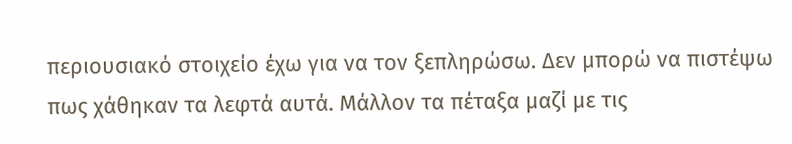περιουσιακό στοιχείο έχω για να τον ξεπληρώσω. Δεν μπορώ να πιστέψω πως χάθηκαν τα λεφτά αυτά. Μάλλον τα πέταξα μαζί με τις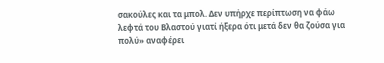σακούλες και τα μπολ. Δεν υπήρχε περίπτωση να φάω λεφτά του Βλαστού γιατί ήξερα ότι μετά δεν θα ζούσα για πολύ» αναφέρει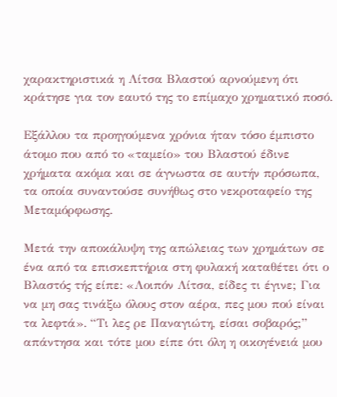χαρακτηριστικά η Λίτσα Βλαστού αρνούμενη ότι κράτησε για τον εαυτό της το επίμαχο χρηματικό ποσό.

Εξάλλου τα προηγούμενα χρόνια ήταν τόσο έμπιστο άτομο που από το «ταμείο» του Βλαστού έδινε χρήματα ακόμα και σε άγνωστα σε αυτήν πρόσωπα, τα οποία συναντούσε συνήθως στο νεκροταφείο της Μεταμόρφωσης.

Μετά την αποκάλυψη της απώλειας των χρημάτων σε ένα από τα επισκεπτήρια στη φυλακή καταθέτει ότι ο Βλαστός τής είπε: «Λοιπόν Λίτσα, είδες τι έγινε; Για να μη σας τινάξω όλους στον αέρα, πες μου πού είναι τα λεφτά». “Τι λες ρε Παναγιώτη, είσαι σοβαρός;” απάντησα και τότε μου είπε ότι όλη η οικογένειά μου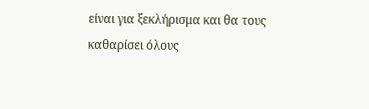είναι για ξεκλήρισμα και θα τους καθαρίσει όλους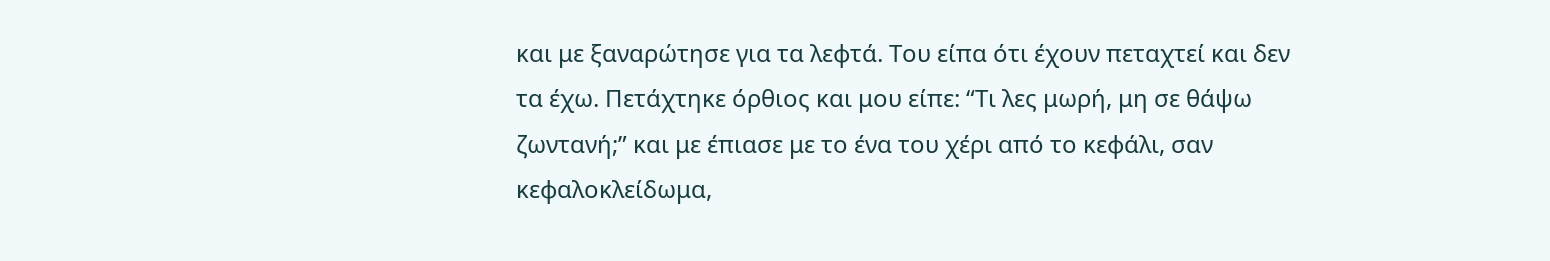και με ξαναρώτησε για τα λεφτά. Του είπα ότι έχουν πεταχτεί και δεν τα έχω. Πετάχτηκε όρθιος και μου είπε: “Τι λες μωρή, μη σε θάψω ζωντανή;” και με έπιασε με το ένα του χέρι από το κεφάλι, σαν κεφαλοκλείδωμα,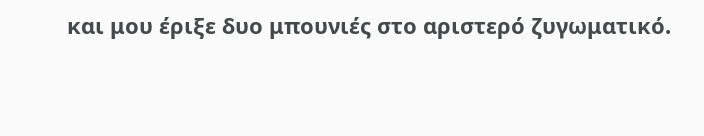και μου έριξε δυο μπουνιές στο αριστερό ζυγωματικό.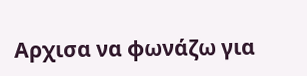Αρχισα να φωνάζω για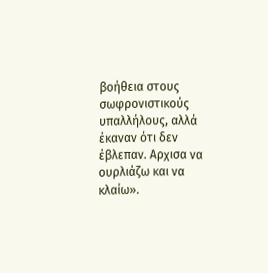βοήθεια στους σωφρονιστικούς υπαλλήλους, αλλά έκαναν ότι δεν έβλεπαν. Αρχισα να ουρλιάζω και να κλαίω».